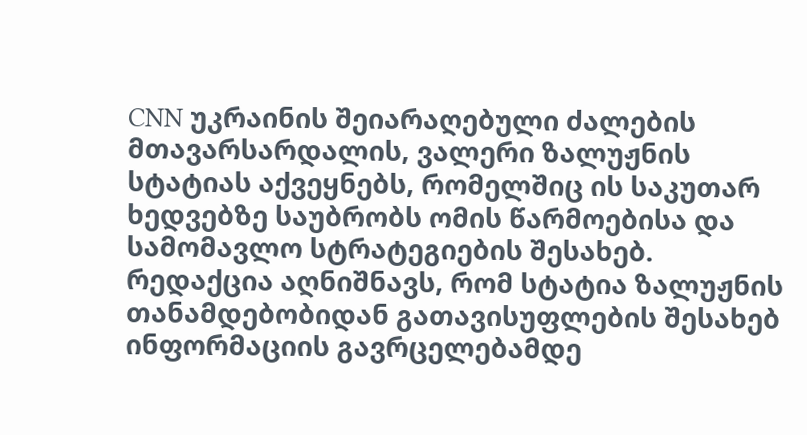CNN უკრაინის შეიარაღებული ძალების მთავარსარდალის, ვალერი ზალუჟნის სტატიას აქვეყნებს, რომელშიც ის საკუთარ ხედვებზე საუბრობს ომის წარმოებისა და სამომავლო სტრატეგიების შესახებ. რედაქცია აღნიშნავს, რომ სტატია ზალუჟნის თანამდებობიდან გათავისუფლების შესახებ ინფორმაციის გავრცელებამდე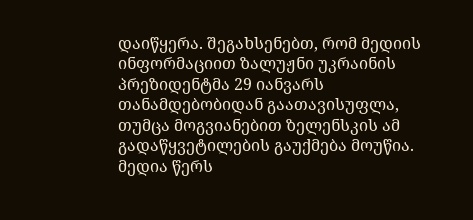დაიწყერა. შეგახსენებთ, რომ მედიის ინფორმაციით ზალუჟნი უკრაინის პრეზიდენტმა 29 იანვარს თანამდებობიდან გაათავისუფლა, თუმცა მოგვიანებით ზელენსკის ამ გადაწყვეტილების გაუქმება მოუწია. მედია წერს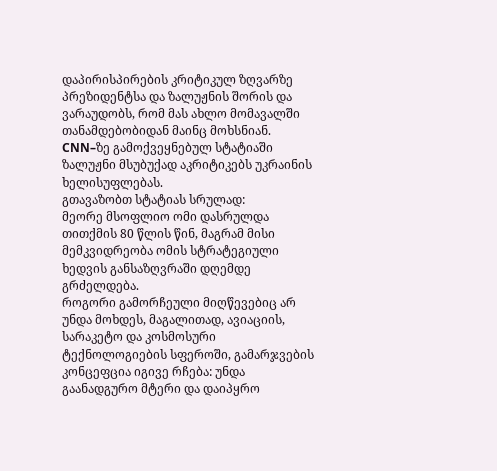დაპირისპირების კრიტიკულ ზღვარზე პრეზიდენტსა და ზალუჟნის შორის და ვარაუდობს, რომ მას ახლო მომავალში თანამდებობიდან მაინც მოხსნიან. CNN–ზე გამოქვეყნებულ სტატიაში ზალუჟნი მსუბუქად აკრიტიკებს უკრაინის ხელისუფლებას.
გთავაზობთ სტატიას სრულად:
მეორე მსოფლიო ომი დასრულდა თითქმის 80 წლის წინ, მაგრამ მისი მემკვიდრეობა ომის სტრატეგიული ხედვის განსაზღვრაში დღემდე გრძელდება.
როგორი გამორჩეული მიღწევებიც არ უნდა მოხდეს, მაგალითად, ავიაციის, სარაკეტო და კოსმოსური ტექნოლოგიების სფეროში, გამარჯვების კონცეფცია იგივე რჩება: უნდა გაანადგურო მტერი და დაიპყრო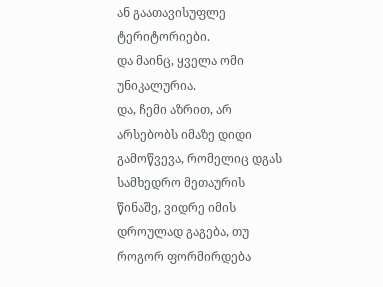ან გაათავისუფლე ტერიტორიები.
და მაინც, ყველა ომი უნიკალურია.
და, ჩემი აზრით, არ არსებობს იმაზე დიდი გამოწვევა, რომელიც დგას სამხედრო მეთაურის წინაშე, ვიდრე იმის დროულად გაგება, თუ როგორ ფორმირდება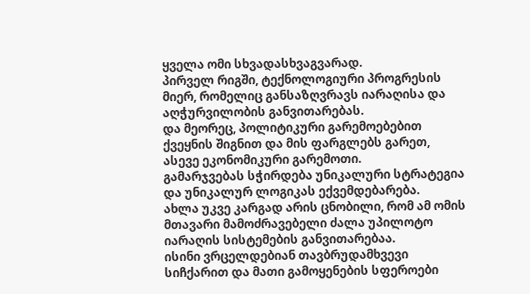ყველა ომი სხვადასხვაგვარად.
პირველ რიგში, ტექნოლოგიური პროგრესის მიერ, რომელიც განსაზღვრავს იარაღისა და აღჭურვილობის განვითარებას.
და მეორეც, პოლიტიკური გარემოებებით ქვეყნის შიგნით და მის ფარგლებს გარეთ, ასევე ეკონომიკური გარემოთი.
გამარჯვებას სჭირდება უნიკალური სტრატეგია და უნიკალურ ლოგიკას ექვემდებარება.
ახლა უკვე კარგად არის ცნობილი, რომ ამ ომის მთავარი მამოძრავებელი ძალა უპილოტო იარაღის სისტემების განვითარებაა.
ისინი ვრცელდებიან თავბრუდამხვევი სიჩქარით და მათი გამოყენების სფეროები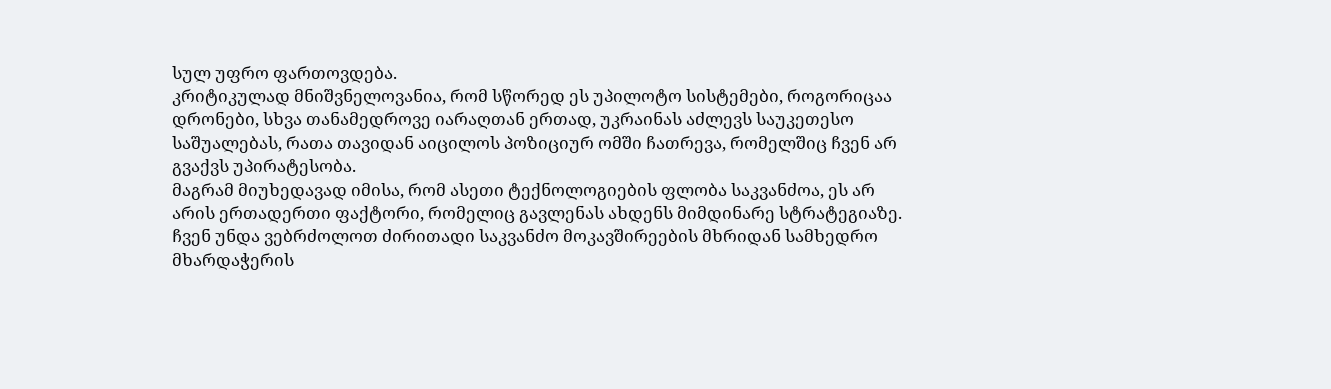სულ უფრო ფართოვდება.
კრიტიკულად მნიშვნელოვანია, რომ სწორედ ეს უპილოტო სისტემები, როგორიცაა დრონები, სხვა თანამედროვე იარაღთან ერთად, უკრაინას აძლევს საუკეთესო საშუალებას, რათა თავიდან აიცილოს პოზიციურ ომში ჩათრევა, რომელშიც ჩვენ არ გვაქვს უპირატესობა.
მაგრამ მიუხედავად იმისა, რომ ასეთი ტექნოლოგიების ფლობა საკვანძოა, ეს არ არის ერთადერთი ფაქტორი, რომელიც გავლენას ახდენს მიმდინარე სტრატეგიაზე.
ჩვენ უნდა ვებრძოლოთ ძირითადი საკვანძო მოკავშირეების მხრიდან სამხედრო მხარდაჭერის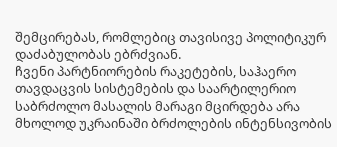შემცირებას, რომლებიც თავისივე პოლიტიკურ დაძაბულობას ებრძვიან.
ჩვენი პარტნიორების რაკეტების, საჰაერო თავდაცვის სისტემების და საარტილერიო საბრძოლო მასალის მარაგი მცირდება არა მხოლოდ უკრაინაში ბრძოლების ინტენსივობის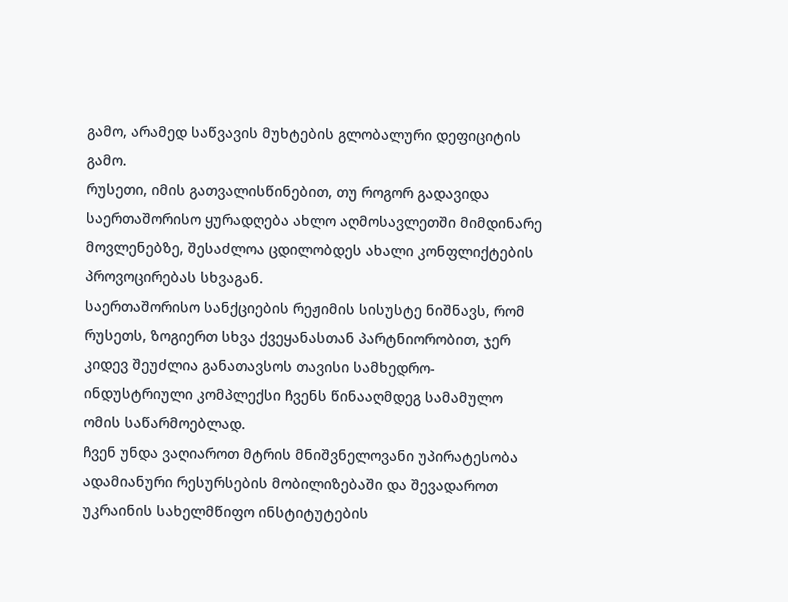გამო, არამედ საწვავის მუხტების გლობალური დეფიციტის გამო.
რუსეთი, იმის გათვალისწინებით, თუ როგორ გადავიდა საერთაშორისო ყურადღება ახლო აღმოსავლეთში მიმდინარე მოვლენებზე, შესაძლოა ცდილობდეს ახალი კონფლიქტების პროვოცირებას სხვაგან.
საერთაშორისო სანქციების რეჟიმის სისუსტე ნიშნავს, რომ რუსეთს, ზოგიერთ სხვა ქვეყანასთან პარტნიორობით, ჯერ კიდევ შეუძლია განათავსოს თავისი სამხედრო-ინდუსტრიული კომპლექსი ჩვენს წინააღმდეგ სამამულო ომის საწარმოებლად.
ჩვენ უნდა ვაღიაროთ მტრის მნიშვნელოვანი უპირატესობა ადამიანური რესურსების მობილიზებაში და შევადაროთ უკრაინის სახელმწიფო ინსტიტუტების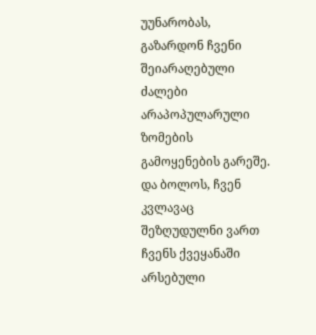უუნარობას, გაზარდონ ჩვენი შეიარაღებული ძალები არაპოპულარული ზომების გამოყენების გარეშე.
და ბოლოს, ჩვენ კვლავაც შეზღუდულნი ვართ ჩვენს ქვეყანაში არსებული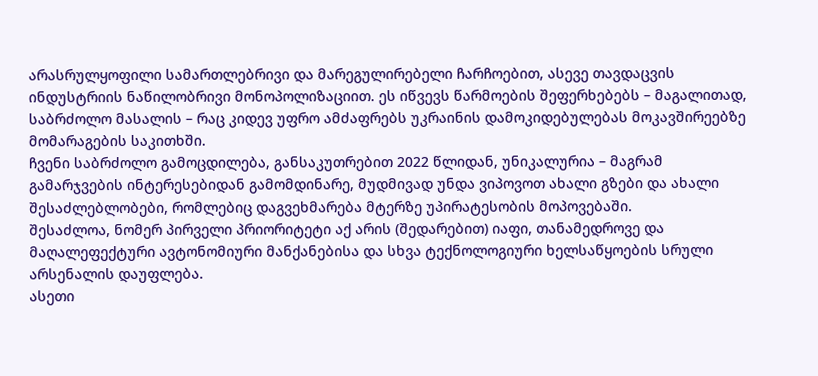არასრულყოფილი სამართლებრივი და მარეგულირებელი ჩარჩოებით, ასევე თავდაცვის ინდუსტრიის ნაწილობრივი მონოპოლიზაციით. ეს იწვევს წარმოების შეფერხებებს – მაგალითად, საბრძოლო მასალის – რაც კიდევ უფრო ამძაფრებს უკრაინის დამოკიდებულებას მოკავშირეებზე მომარაგების საკითხში.
ჩვენი საბრძოლო გამოცდილება, განსაკუთრებით 2022 წლიდან, უნიკალურია – მაგრამ გამარჯვების ინტერესებიდან გამომდინარე, მუდმივად უნდა ვიპოვოთ ახალი გზები და ახალი შესაძლებლობები, რომლებიც დაგვეხმარება მტერზე უპირატესობის მოპოვებაში.
შესაძლოა, ნომერ პირველი პრიორიტეტი აქ არის (შედარებით) იაფი, თანამედროვე და მაღალეფექტური ავტონომიური მანქანებისა და სხვა ტექნოლოგიური ხელსაწყოების სრული არსენალის დაუფლება.
ასეთი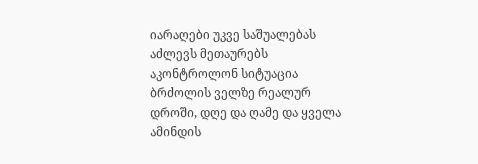იარაღები უკვე საშუალებას აძლევს მეთაურებს აკონტროლონ სიტუაცია ბრძოლის ველზე რეალურ დროში, დღე და ღამე და ყველა ამინდის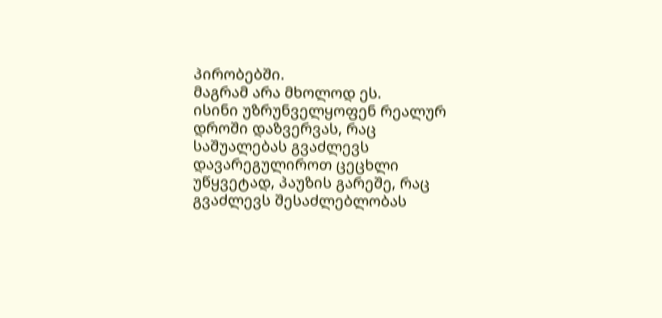პირობებში.
მაგრამ არა მხოლოდ ეს.
ისინი უზრუნველყოფენ რეალურ დროში დაზვერვას, რაც საშუალებას გვაძლევს დავარეგულიროთ ცეცხლი უწყვეტად, პაუზის გარეშე, რაც გვაძლევს შესაძლებლობას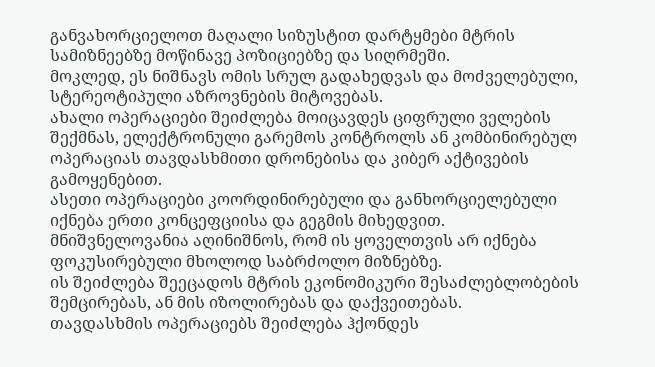განვახორციელოთ მაღალი სიზუსტით დარტყმები მტრის სამიზნეებზე მოწინავე პოზიციებზე და სიღრმეში.
მოკლედ, ეს ნიშნავს ომის სრულ გადახედვას და მოძველებული, სტერეოტიპული აზროვნების მიტოვებას.
ახალი ოპერაციები შეიძლება მოიცავდეს ციფრული ველების შექმნას, ელექტრონული გარემოს კონტროლს ან კომბინირებულ ოპერაციას თავდასხმითი დრონებისა და კიბერ აქტივების გამოყენებით.
ასეთი ოპერაციები კოორდინირებული და განხორციელებული იქნება ერთი კონცეფციისა და გეგმის მიხედვით.
მნიშვნელოვანია აღინიშნოს, რომ ის ყოველთვის არ იქნება ფოკუსირებული მხოლოდ საბრძოლო მიზნებზე.
ის შეიძლება შეეცადოს მტრის ეკონომიკური შესაძლებლობების შემცირებას, ან მის იზოლირებას და დაქვეითებას.
თავდასხმის ოპერაციებს შეიძლება ჰქონდეს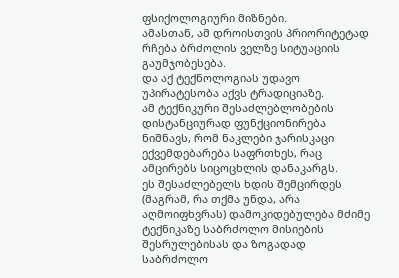ფსიქოლოგიური მიზნები.
ამასთან, ამ დროისთვის პრიორიტეტად რჩება ბრძოლის ველზე სიტუაციის გაუმჯობესება.
და აქ ტექნოლოგიას უდავო უპირატესობა აქვს ტრადიციაზე.
ამ ტექნიკური შესაძლებლობების დისტანციურად ფუნქციონირება ნიშნავს, რომ ნაკლები ჯარისკაცი ექვემდებარება საფრთხეს, რაც ამცირებს სიცოცხლის დანაკარგს.
ეს შესაძლებელს ხდის შემცირდეს (მაგრამ, რა თქმა უნდა, არა აღმოიფხვრას) დამოკიდებულება მძიმე ტექნიკაზე საბრძოლო მისიების შესრულებისას და ზოგადად საბრძოლო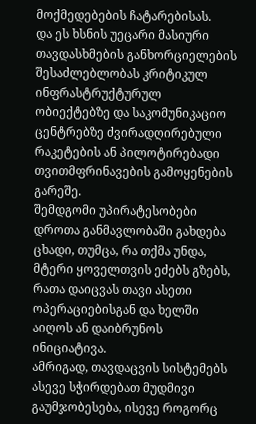მოქმედებების ჩატარებისას.
და ეს ხსნის უეცარი მასიური თავდასხმების განხორციელების შესაძლებლობას კრიტიკულ ინფრასტრუქტურულ ობიექტებზე და საკომუნიკაციო ცენტრებზე ძვირადღირებული რაკეტების ან პილოტირებადი თვითმფრინავების გამოყენების გარეშე.
შემდგომი უპირატესობები დროთა განმავლობაში გახდება ცხადი, თუმცა, რა თქმა უნდა, მტერი ყოველთვის ეძებს გზებს, რათა დაიცვას თავი ასეთი ოპერაციებისგან და ხელში აიღოს ან დაიბრუნოს ინიციატივა.
ამრიგად, თავდაცვის სისტემებს ასევე სჭირდებათ მუდმივი გაუმჯობესება, ისევე როგორც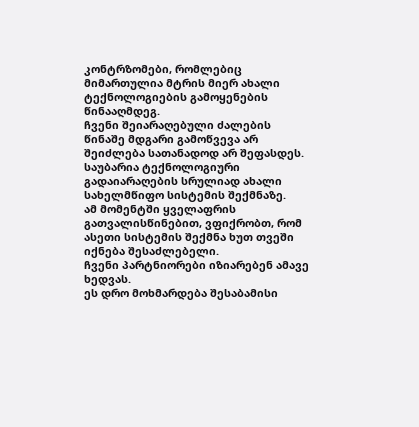კონტრზომები, რომლებიც მიმართულია მტრის მიერ ახალი ტექნოლოგიების გამოყენების წინააღმდეგ.
ჩვენი შეიარაღებული ძალების წინაშე მდგარი გამოწვევა არ შეიძლება სათანადოდ არ შეფასდეს.
საუბარია ტექნოლოგიური გადაიარაღების სრულიად ახალი სახელმწიფო სისტემის შექმნაზე.
ამ მომენტში ყველაფრის გათვალისწინებით, ვფიქრობთ, რომ ასეთი სისტემის შექმნა ხუთ თვეში იქნება შესაძლებელი.
ჩვენი პარტნიორები იზიარებენ ამავე ხედვას.
ეს დრო მოხმარდება შესაბამისი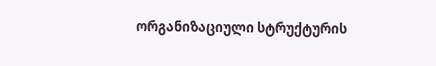ორგანიზაციული სტრუქტურის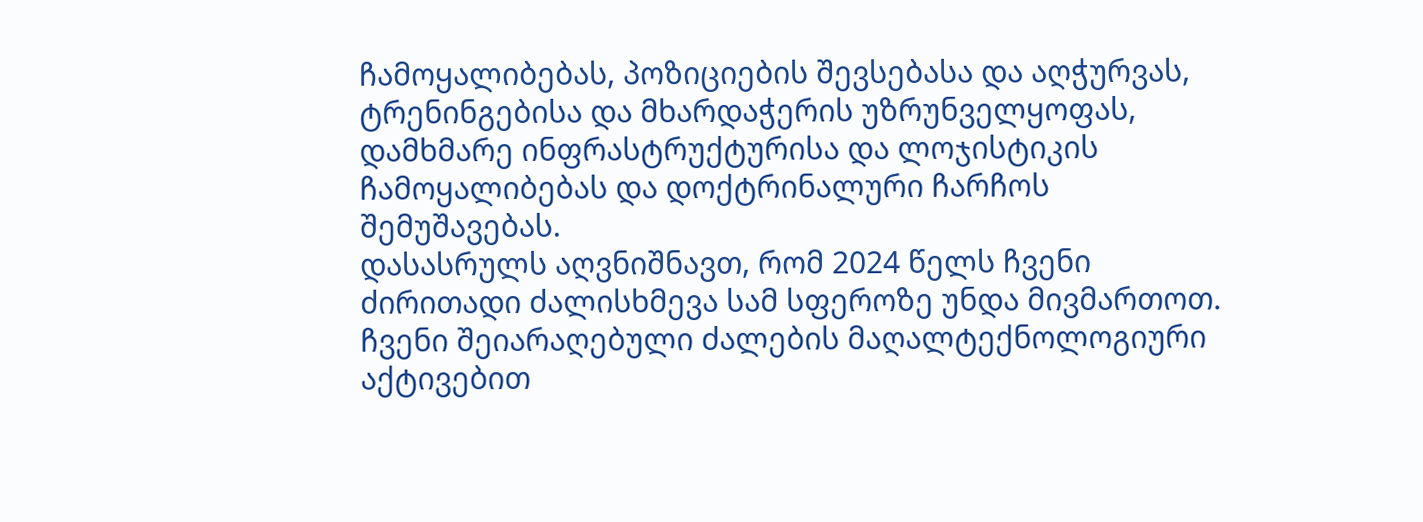ჩამოყალიბებას, პოზიციების შევსებასა და აღჭურვას, ტრენინგებისა და მხარდაჭერის უზრუნველყოფას, დამხმარე ინფრასტრუქტურისა და ლოჯისტიკის ჩამოყალიბებას და დოქტრინალური ჩარჩოს შემუშავებას.
დასასრულს აღვნიშნავთ, რომ 2024 წელს ჩვენი ძირითადი ძალისხმევა სამ სფეროზე უნდა მივმართოთ.
ჩვენი შეიარაღებული ძალების მაღალტექნოლოგიური აქტივებით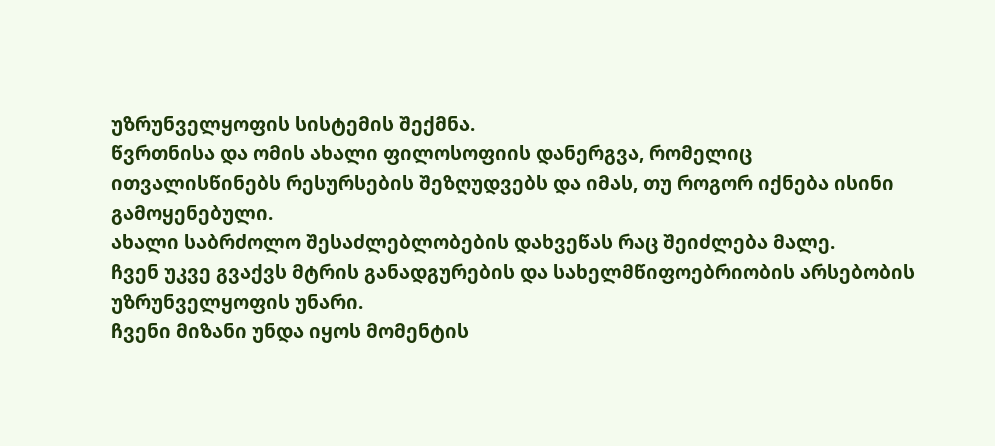უზრუნველყოფის სისტემის შექმნა.
წვრთნისა და ომის ახალი ფილოსოფიის დანერგვა, რომელიც ითვალისწინებს რესურსების შეზღუდვებს და იმას, თუ როგორ იქნება ისინი გამოყენებული.
ახალი საბრძოლო შესაძლებლობების დახვეწას რაც შეიძლება მალე.
ჩვენ უკვე გვაქვს მტრის განადგურების და სახელმწიფოებრიობის არსებობის უზრუნველყოფის უნარი.
ჩვენი მიზანი უნდა იყოს მომენტის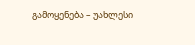გამოყენება – უახლესი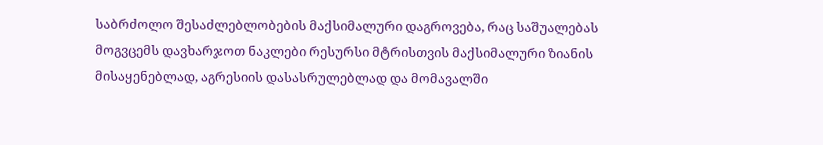საბრძოლო შესაძლებლობების მაქსიმალური დაგროვება, რაც საშუალებას მოგვცემს დავხარჯოთ ნაკლები რესურსი მტრისთვის მაქსიმალური ზიანის მისაყენებლად, აგრესიის დასასრულებლად და მომავალში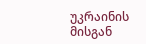უკრაინის მისგან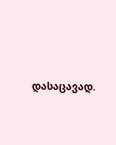დასაცავად.